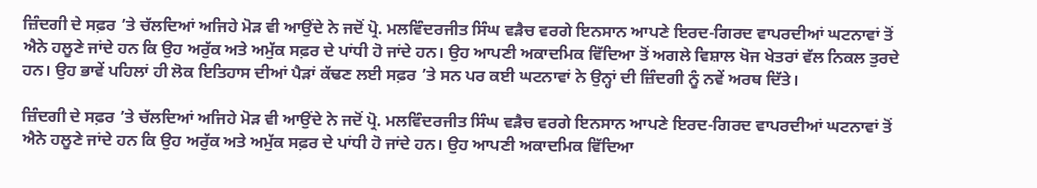ਜ਼ਿੰਦਗੀ ਦੇ ਸਫ਼ਰ ’ਤੇ ਚੱਲਦਿਆਂ ਅਜਿਹੇ ਮੋੜ ਵੀ ਆਉਂਦੇ ਨੇ ਜਦੋਂ ਪ੍ਰੋ. ਮਲਵਿੰਦਰਜੀਤ ਸਿੰਘ ਵੜੈਚ ਵਰਗੇ ਇਨਸਾਨ ਆਪਣੇ ਇਰਦ-ਗਿਰਦ ਵਾਪਰਦੀਆਂ ਘਟਨਾਵਾਂ ਤੋਂ ਐਨੇ ਹਲੂਣੇ ਜਾਂਦੇ ਹਨ ਕਿ ਉਹ ਅਰੁੱਕ ਅਤੇ ਅਮੁੱਕ ਸਫ਼ਰ ਦੇ ਪਾਂਧੀ ਹੋ ਜਾਂਦੇ ਹਨ। ਉਹ ਆਪਣੀ ਅਕਾਦਮਿਕ ਵਿੱਦਿਆ ਤੋਂ ਅਗਲੇ ਵਿਸ਼ਾਲ ਖੋਜ ਖੇਤਰਾਂ ਵੱਲ ਨਿਕਲ ਤੁਰਦੇ ਹਨ। ਉਹ ਭਾਵੇਂ ਪਹਿਲਾਂ ਹੀ ਲੋਕ ਇਤਿਹਾਸ ਦੀਆਂ ਪੈੜਾਂ ਕੱਢਣ ਲਈ ਸਫ਼ਰ ’ਤੇ ਸਨ ਪਰ ਕਈ ਘਟਨਾਵਾਂ ਨੇ ਉਨ੍ਹਾਂ ਦੀ ਜ਼ਿੰਦਗੀ ਨੂੰ ਨਵੇਂ ਅਰਥ ਦਿੱਤੇ।

ਜ਼ਿੰਦਗੀ ਦੇ ਸਫ਼ਰ ’ਤੇ ਚੱਲਦਿਆਂ ਅਜਿਹੇ ਮੋੜ ਵੀ ਆਉਂਦੇ ਨੇ ਜਦੋਂ ਪ੍ਰੋ. ਮਲਵਿੰਦਰਜੀਤ ਸਿੰਘ ਵੜੈਚ ਵਰਗੇ ਇਨਸਾਨ ਆਪਣੇ ਇਰਦ-ਗਿਰਦ ਵਾਪਰਦੀਆਂ ਘਟਨਾਵਾਂ ਤੋਂ ਐਨੇ ਹਲੂਣੇ ਜਾਂਦੇ ਹਨ ਕਿ ਉਹ ਅਰੁੱਕ ਅਤੇ ਅਮੁੱਕ ਸਫ਼ਰ ਦੇ ਪਾਂਧੀ ਹੋ ਜਾਂਦੇ ਹਨ। ਉਹ ਆਪਣੀ ਅਕਾਦਮਿਕ ਵਿੱਦਿਆ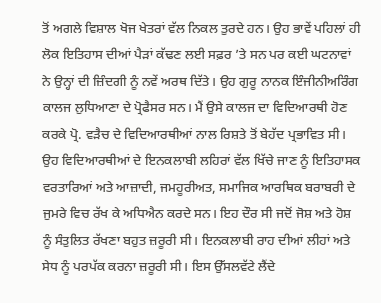ਤੋਂ ਅਗਲੇ ਵਿਸ਼ਾਲ ਖੋਜ ਖੇਤਰਾਂ ਵੱਲ ਨਿਕਲ ਤੁਰਦੇ ਹਨ। ਉਹ ਭਾਵੇਂ ਪਹਿਲਾਂ ਹੀ ਲੋਕ ਇਤਿਹਾਸ ਦੀਆਂ ਪੈੜਾਂ ਕੱਢਣ ਲਈ ਸਫ਼ਰ ’ਤੇ ਸਨ ਪਰ ਕਈ ਘਟਨਾਵਾਂ ਨੇ ਉਨ੍ਹਾਂ ਦੀ ਜ਼ਿੰਦਗੀ ਨੂੰ ਨਵੇਂ ਅਰਥ ਦਿੱਤੇ। ਉਹ ਗੁਰੂ ਨਾਨਕ ਇੰਜੀਨੀਅਰਿੰਗ ਕਾਲਜ ਲੁਧਿਆਣਾ ਦੇ ਪ੍ਰੋਫੈਸਰ ਸਨ। ਮੈਂ ਉਸੇ ਕਾਲਜ ਦਾ ਵਿਦਿਆਰਥੀ ਹੋਣ ਕਰਕੇ ਪ੍ਰੋ. ਵੜੈਚ ਦੇ ਵਿਦਿਆਰਥੀਆਂ ਨਾਲ ਰਿਸ਼ਤੇ ਤੋਂ ਬੇਹੱਦ ਪ੍ਰਭਾਵਿਤ ਸੀ। ਉਹ ਵਿਦਿਆਰਥੀਆਂ ਦੇ ਇਨਕਲਾਬੀ ਲਹਿਰਾਂ ਵੱਲ ਖਿੱਚੇ ਜਾਣ ਨੂੰ ਇਤਿਹਾਸਕ ਵਰਤਾਰਿਆਂ ਅਤੇ ਆਜ਼ਾਦੀ, ਜਮਹੂਰੀਅਤ, ਸਮਾਜਿਕ ਆਰਥਿਕ ਬਰਾਬਰੀ ਦੇ ਜੁਮਰੇ ਵਿਚ ਰੱਖ ਕੇ ਅਧਿਐਨ ਕਰਦੇ ਸਨ। ਇਹ ਦੌਰ ਸੀ ਜਦੋਂ ਜੋਸ਼ ਅਤੇ ਹੋਸ਼ ਨੂੰ ਸੰਤੁਲਿਤ ਰੱਖਣਾ ਬਹੁਤ ਜ਼ਰੂਰੀ ਸੀ। ਇਨਕਲਾਬੀ ਰਾਹ ਦੀਆਂ ਲੀਹਾਂ ਅਤੇ ਸੇਧ ਨੂੰ ਪਰਪੱਕ ਕਰਨਾ ਜ਼ਰੂਰੀ ਸੀ। ਇਸ ਉੱਸਲਵੱਟੇ ਲੈਂਦੇ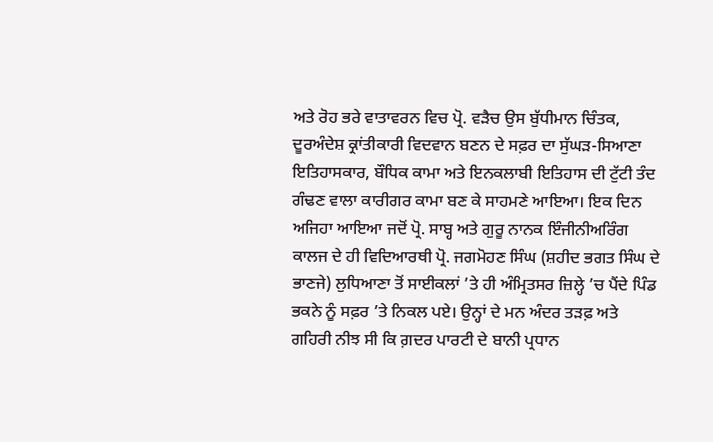ਅਤੇ ਰੋਹ ਭਰੇ ਵਾਤਾਵਰਨ ਵਿਚ ਪ੍ਰੋ. ਵੜੈਚ ਉਸ ਬੁੱਧੀਮਾਨ ਚਿੰਤਕ, ਦੂਰਅੰਦੇਸ਼ ਕ੍ਰਾਂਤੀਕਾਰੀ ਵਿਦਵਾਨ ਬਣਨ ਦੇ ਸਫ਼ਰ ਦਾ ਸੁੱਘੜ-ਸਿਆਣਾ ਇਤਿਹਾਸਕਾਰ, ਬੌਧਿਕ ਕਾਮਾ ਅਤੇ ਇਨਕਲਾਬੀ ਇਤਿਹਾਸ ਦੀ ਟੁੱਟੀ ਤੰਦ ਗੰਢਣ ਵਾਲਾ ਕਾਰੀਗਰ ਕਾਮਾ ਬਣ ਕੇ ਸਾਹਮਣੇ ਆਇਆ। ਇਕ ਦਿਨ ਅਜਿਹਾ ਆਇਆ ਜਦੋਂ ਪ੍ਰੋ. ਸਾਬ੍ਹ ਅਤੇ ਗੁਰੂ ਨਾਨਕ ਇੰਜੀਨੀਅਰਿੰਗ ਕਾਲਜ ਦੇ ਹੀ ਵਿਦਿਆਰਥੀ ਪ੍ਰੋ. ਜਗਮੋਹਣ ਸਿੰਘ (ਸ਼ਹੀਦ ਭਗਤ ਸਿੰਘ ਦੇ ਭਾਣਜੇ) ਲੁਧਿਆਣਾ ਤੋਂ ਸਾਈਕਲਾਂ ’ਤੇ ਹੀ ਅੰਮ੍ਰਿਤਸਰ ਜ਼ਿਲ੍ਹੇ ’ਚ ਪੈਂਦੇ ਪਿੰਡ ਭਕਨੇ ਨੂੰ ਸਫ਼ਰ ’ਤੇ ਨਿਕਲ ਪਏ। ਉਨ੍ਹਾਂ ਦੇ ਮਨ ਅੰਦਰ ਤੜਫ਼ ਅਤੇ ਗਹਿਰੀ ਨੀਝ ਸੀ ਕਿ ਗ਼ਦਰ ਪਾਰਟੀ ਦੇ ਬਾਨੀ ਪ੍ਰਧਾਨ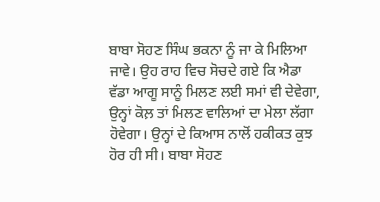ਬਾਬਾ ਸੋਹਣ ਸਿੰਘ ਭਕਨਾ ਨੂੰ ਜਾ ਕੇ ਮਿਲਿਆ ਜਾਵੇ। ਉਹ ਰਾਹ ਵਿਚ ਸੋਚਦੇ ਗਏ ਕਿ ਐਡਾ ਵੱਡਾ ਆਗੂ ਸਾਨੂੰ ਮਿਲਣ ਲਈ ਸਮਾਂ ਵੀ ਦੇਵੇਗਾ, ਉਨ੍ਹਾਂ ਕੋਲ਼ ਤਾਂ ਮਿਲਣ ਵਾਲਿਆਂ ਦਾ ਮੇਲਾ ਲੱਗਾ ਹੋਵੇਗਾ। ਉਨ੍ਹਾਂ ਦੇ ਕਿਆਸ ਨਾਲੋਂ ਹਕੀਕਤ ਕੁਝ ਹੋਰ ਹੀ ਸੀ। ਬਾਬਾ ਸੋਹਣ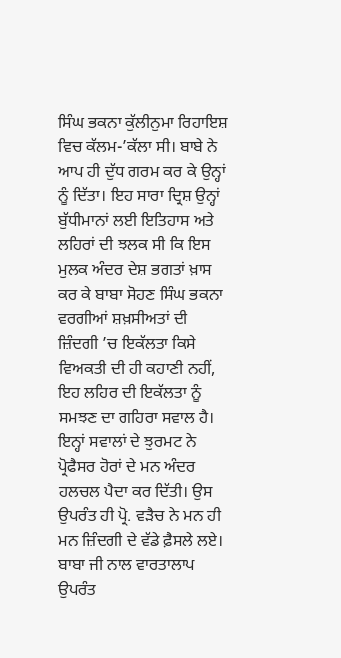ਸਿੰਘ ਭਕਨਾ ਕੁੱਲੀਨੁਮਾ ਰਿਹਾਇਸ਼ ਵਿਚ ਕੱਲਮ-’ਕੱਲਾ ਸੀ। ਬਾਬੇ ਨੇ ਆਪ ਹੀ ਦੁੱਧ ਗਰਮ ਕਰ ਕੇ ਉਨ੍ਹਾਂ ਨੂੰ ਦਿੱਤਾ। ਇਹ ਸਾਰਾ ਦ੍ਰਿਸ਼ ਉਨ੍ਹਾਂ ਬੁੱਧੀਮਾਨਾਂ ਲਈ ਇਤਿਹਾਸ ਅਤੇ ਲਹਿਰਾਂ ਦੀ ਝਲਕ ਸੀ ਕਿ ਇਸ ਮੁਲਕ ਅੰਦਰ ਦੇਸ਼ ਭਗਤਾਂ ਖ਼ਾਸ ਕਰ ਕੇ ਬਾਬਾ ਸੋਹਣ ਸਿੰਘ ਭਕਨਾ ਵਰਗੀਆਂ ਸ਼ਖ਼ਸੀਅਤਾਂ ਦੀ ਜ਼ਿੰਦਗੀ ’ਚ ਇਕੱਲਤਾ ਕਿਸੇ ਵਿਅਕਤੀ ਦੀ ਹੀ ਕਹਾਣੀ ਨਹੀਂ, ਇਹ ਲਹਿਰ ਦੀ ਇਕੱਲਤਾ ਨੂੰ ਸਮਝਣ ਦਾ ਗਹਿਰਾ ਸਵਾਲ ਹੈ। ਇਨ੍ਹਾਂ ਸਵਾਲਾਂ ਦੇ ਝੁਰਮਟ ਨੇ ਪ੍ਰੋਫੈਸਰ ਹੋਰਾਂ ਦੇ ਮਨ ਅੰਦਰ ਹਲਚਲ ਪੈਦਾ ਕਰ ਦਿੱਤੀ। ਉਸ ਉਪਰੰਤ ਹੀ ਪ੍ਰੋ. ਵੜੈਚ ਨੇ ਮਨ ਹੀ ਮਨ ਜ਼ਿੰਦਗੀ ਦੇ ਵੱਡੇ ਫ਼ੈਸਲੇ ਲਏ। ਬਾਬਾ ਜੀ ਨਾਲ ਵਾਰਤਾਲਾਪ ਉਪਰੰਤ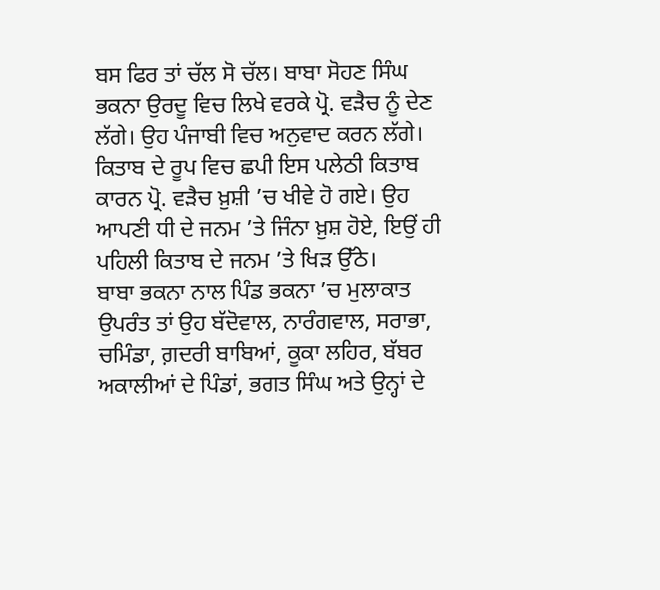ਬਸ ਫਿਰ ਤਾਂ ਚੱਲ ਸੋ ਚੱਲ। ਬਾਬਾ ਸੋਹਣ ਸਿੰਘ ਭਕਨਾ ਉਰਦੂ ਵਿਚ ਲਿਖੇ ਵਰਕੇ ਪ੍ਰੋ. ਵੜੈਚ ਨੂੰ ਦੇਣ ਲੱਗੇ। ਉਹ ਪੰਜਾਬੀ ਵਿਚ ਅਨੁਵਾਦ ਕਰਨ ਲੱਗੇ। ਕਿਤਾਬ ਦੇ ਰੂਪ ਵਿਚ ਛਪੀ ਇਸ ਪਲੇਠੀ ਕਿਤਾਬ ਕਾਰਨ ਪ੍ਰੋ. ਵੜੈਚ ਖ਼ੁਸ਼ੀ ’ਚ ਖੀਵੇ ਹੋ ਗਏ। ਉਹ ਆਪਣੀ ਧੀ ਦੇ ਜਨਮ ’ਤੇ ਜਿੰਨਾ ਖ਼ੁਸ਼ ਹੋਏ, ਇਉਂ ਹੀ ਪਹਿਲੀ ਕਿਤਾਬ ਦੇ ਜਨਮ ’ਤੇ ਖਿੜ ਉੱਠੇ।
ਬਾਬਾ ਭਕਨਾ ਨਾਲ ਪਿੰਡ ਭਕਨਾ ’ਚ ਮੁਲਾਕਾਤ ਉਪਰੰਤ ਤਾਂ ਉਹ ਬੱਦੋਵਾਲ, ਨਾਰੰਗਵਾਲ, ਸਰਾਭਾ, ਚਮਿੰਡਾ, ਗ਼ਦਰੀ ਬਾਬਿਆਂ, ਕੂਕਾ ਲਹਿਰ, ਬੱਬਰ ਅਕਾਲੀਆਂ ਦੇ ਪਿੰਡਾਂ, ਭਗਤ ਸਿੰਘ ਅਤੇ ਉਨ੍ਹਾਂ ਦੇ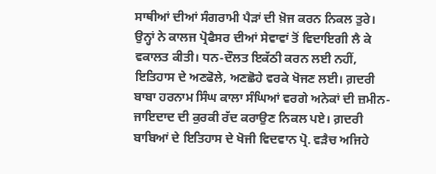ਸਾਥੀਆਂ ਦੀਆਂ ਸੰਗਰਾਮੀ ਪੈੜਾਂ ਦੀ ਖ਼ੋਜ ਕਰਨ ਨਿਕਲ ਤੁਰੇ। ਉਨ੍ਹਾਂ ਨੇ ਕਾਲਜ ਪ੍ਰੋਫੈਸਰ ਦੀਆਂ ਸੇਵਾਵਾਂ ਤੋਂ ਵਿਦਾਇਗੀ ਲੈ ਕੇ ਵਕਾਲਤ ਕੀਤੀ। ਧਨ-ਦੌਲਤ ਇਕੱਠੀ ਕਰਨ ਲਈ ਨਹੀਂ, ਇਤਿਹਾਸ ਦੇ ਅਣਫੋਲੇ, ਅਣਛੋਹੇ ਵਰਕੇ ਖੋਜਣ ਲਈ। ਗ਼ਦਰੀ ਬਾਬਾ ਹਰਨਾਮ ਸਿੰਘ ਕਾਲਾ ਸੰਘਿਆਂ ਵਰਗੇ ਅਨੇਕਾਂ ਦੀ ਜ਼ਮੀਨ-ਜਾਇਦਾਦ ਦੀ ਕੁਰਕੀ ਰੱਦ ਕਰਾਉਣ ਨਿਕਲ ਪਏ। ਗ਼ਦਰੀ ਬਾਬਿਆਂ ਦੇ ਇਤਿਹਾਸ ਦੇ ਖੋਜੀ ਵਿਦਵਾਨ ਪ੍ਰੋ. ਵੜੈਚ ਅਜਿਹੇ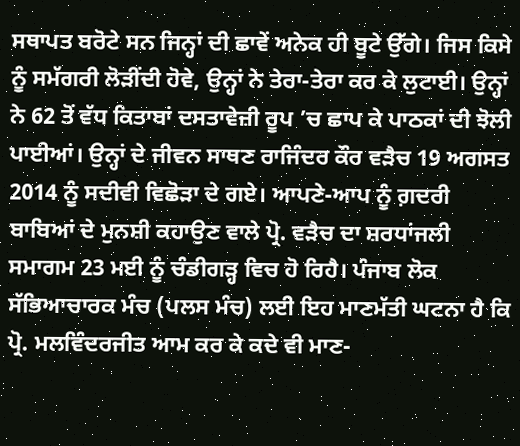ਸਥਾਪਤ ਬਰੋਟੇ ਸਨ ਜਿਨ੍ਹਾਂ ਦੀ ਛਾਵੇਂ ਅਨੇਕ ਹੀ ਬੂਟੇ ਉੱਗੇ। ਜਿਸ ਕਿਸੇ ਨੂੰ ਸਮੱਗਰੀ ਲੋੜੀਂਦੀ ਹੋਵੇ, ਉਨ੍ਹਾਂ ਨੇ ਤੇਰਾ-ਤੇਰਾ ਕਰ ਕੇ ਲੁਟਾਈ। ਉਨ੍ਹਾਂ ਨੇ 62 ਤੋਂ ਵੱਧ ਕਿਤਾਬਾਂ ਦਸਤਾਵੇਜ਼ੀ ਰੂਪ ’ਚ ਛਾਪ ਕੇ ਪਾਠਕਾਂ ਦੀ ਝੋਲੀ ਪਾਈਆਂ। ਉਨ੍ਹਾਂ ਦੇ ਜੀਵਨ ਸਾਥਣ ਰਾਜਿੰਦਰ ਕੌਰ ਵੜੈਚ 19 ਅਗਸਤ 2014 ਨੂੰ ਸਦੀਵੀ ਵਿਛੋੜਾ ਦੇ ਗਏ। ਆਪਣੇ-ਆਪ ਨੂੰ ਗ਼ਦਰੀ ਬਾਬਿਆਂ ਦੇ ਮੁਨਸ਼ੀ ਕਹਾਉਣ ਵਾਲੇ ਪ੍ਰੋ. ਵੜੈਚ ਦਾ ਸ਼ਰਧਾਂਜਲੀ ਸਮਾਗਮ 23 ਮਈ ਨੂੰ ਚੰਡੀਗੜ੍ਹ ਵਿਚ ਹੋ ਰਿਹੈ। ਪੰਜਾਬ ਲੋਕ ਸੱਭਿਆਚਾਰਕ ਮੰਚ (ਪਲਸ ਮੰਚ) ਲਈ ਇਹ ਮਾਣਮੱਤੀ ਘਟਨਾ ਹੈ ਕਿ ਪ੍ਰੋ. ਮਲਵਿੰਦਰਜੀਤ ਆਮ ਕਰ ਕੇ ਕਦੇ ਵੀ ਮਾਣ-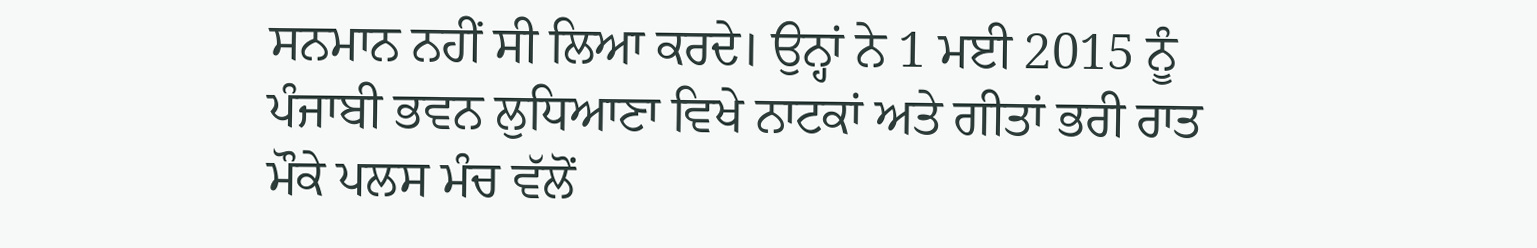ਸਨਮਾਨ ਨਹੀਂ ਸੀ ਲਿਆ ਕਰਦੇ। ਉਨ੍ਹਾਂ ਨੇ 1 ਮਈ 2015 ਨੂੰ ਪੰਜਾਬੀ ਭਵਨ ਲੁਧਿਆਣਾ ਵਿਖੇ ਨਾਟਕਾਂ ਅਤੇ ਗੀਤਾਂ ਭਰੀ ਰਾਤ ਮੌਕੇ ਪਲਸ ਮੰਚ ਵੱਲੋਂ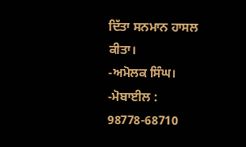ਦਿੱਤਾ ਸਨਮਾਨ ਹਾਸਲ ਕੀਤਾ।
-ਅਮੋਲਕ ਸਿੰਘ।
-ਮੋਬਾਈਲ : 98778-68710